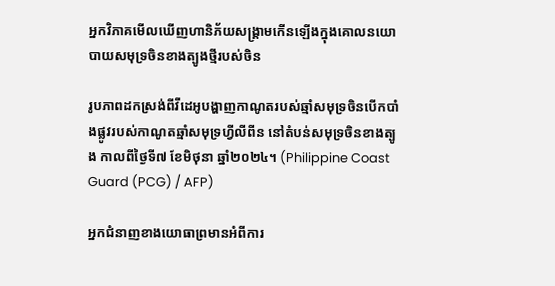អ្នកវិភាគមើលឃើញហានិភ័យសង្រ្គាមកើនឡើងក្នុងគោលនយោបាយសមុទ្រចិនខាងត្បូងថ្មីរបស់ចិន

រូបភាពដកស្រង់ពីវីដេអូបង្ហាញកាណូតរបស់ឆ្មាំសមុទ្រចិនបើកបាំងផ្លូវរបស់កាណូតឆ្មាំសមុទ្រហ្វីលីពីន នៅតំបន់សមុទ្រចិនខាងត្បូង កាលពីថ្ងៃទី៧ ខែមិថុនា ឆ្នាំ២០២៤។ (Philippine Coast Guard (PCG) / AFP)

អ្នកជំនាញខាងយោធាព្រមានអំពីការ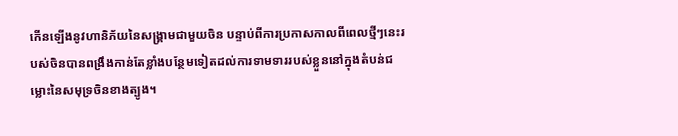កើនឡើងនូវហានិភ័យនៃសង្គ្រាមជាមួយចិន បន្ទាប់ពីការប្រកាសកាលពីពេលថ្មីៗនេះរបស់ចិនបានពង្រឹងកាន់តែខ្លាំងបន្ថែមទៀតដល់ការទាមទាររបស់ខ្លួននៅក្នុងតំបន់ជម្លោះនៃសមុទ្រចិនខាងត្បូង។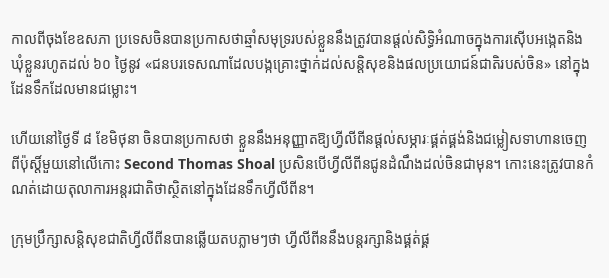កាលពីចុងខែឧសភា ប្រទេសចិនបានប្រកាសថាឆ្មាំសមុទ្ររបស់ខ្លួននឹងត្រូវបានផ្តល់សិទ្ធិអំណាចក្នុងការស៊ើបអង្កេតនិងឃុំខ្លួនរហូតដល់ ៦០ ថ្ងៃនូវ «ជនបរទេសណាដែលបង្កគ្រោះថ្នាក់ដល់សន្តិសុខនិងផលប្រយោជន៍ជាតិរបស់ចិន» នៅក្នុងដែនទឹកដែលមានជម្លោះ។

ហើយនៅថ្ងៃទី ៨ ខែមិថុនា ចិនបានប្រកាសថា ខ្លួននឹងអនុញ្ញាតឱ្យហ្វីលីពីនផ្តល់សម្ភារៈផ្គត់ផ្គង់និងជម្លៀសទាហានចេញពីប៉ុស្តិ៍មួយនៅលើកោះ Second Thomas Shoal ប្រសិនបើហ្វីលីពីនជូនដំណឹងដល់ចិនជាមុន។ កោះនេះត្រូវបានកំណត់ដោយតុលាការអន្តរជាតិថាស្ថិតនៅក្នុងដែនទឹកហ្វីលីពីន។

ក្រុមប្រឹក្សាសន្តិសុខជាតិហ្វីលីពីនបានឆ្លើយតបភ្លាមៗថា ហ្វីលីពីននឹងបន្តរក្សានិងផ្គត់ផ្គ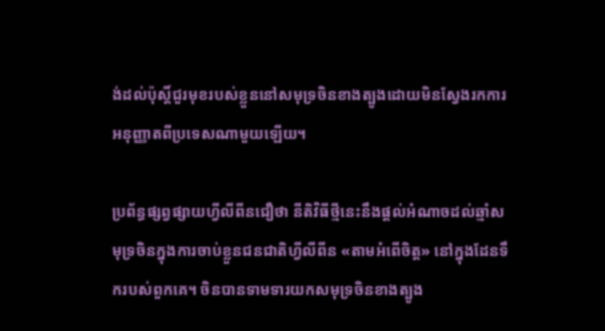ង់ដល់ប៉ុស្តិ៍ជួរមុខរបស់ខ្លួននៅសមុទ្រចិនខាងត្បូងដោយមិនស្វែងរកការអនុញ្ញាតពីប្រទេសណាមួយឡើយ។

ប្រព័ន្ធផ្សព្វផ្សាយហ្វីលីពីនជឿថា នីតិវិធីថ្មីនេះនឹងផ្តល់អំណាចដល់ឆ្មាំសមុទ្រចិនក្នុងការចាប់ខ្លួនជនជាតិហ្វីលីពីន «តាមអំពើចិត្ត» នៅក្នុងដែនទឹករបស់ពួកគេ។ ចិនបានទាមទារយកសមុទ្រចិនខាងត្បូង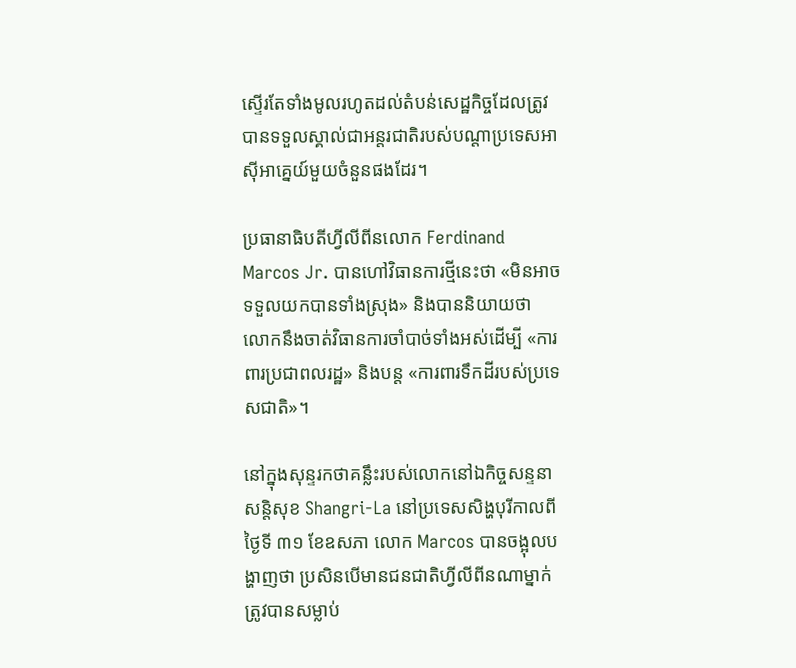ស្ទើរតែទាំងមូលរហូតដល់តំបន់សេដ្ឋកិច្ចដែលត្រូវបានទទួលស្គាល់ជាអន្តរជាតិរបស់បណ្តាប្រទេសអាស៊ីអាគ្នេយ៍មួយចំនួនផងដែរ។

ប្រធានាធិបតីហ្វីលីពីនលោក Ferdinand Marcos Jr. បានហៅវិធានការថ្មីនេះថា «មិនអាចទទួលយកបានទាំងស្រុង» និងបាននិយាយថា លោកនឹងចាត់វិធានការចាំបាច់ទាំងអស់ដើម្បី «ការពារប្រជាពលរដ្ឋ» និងបន្ត «ការពារទឹកដីរបស់ប្រទេសជាតិ»។

នៅក្នុងសុន្ទរកថាគន្លឹះរបស់លោកនៅឯកិច្ចសន្ទនាសន្តិសុខ Shangri-La នៅប្រទេសសិង្ហបុរីកាលពីថ្ងៃទី ៣១ ខែឧសភា លោក Marcos បានចង្អុលបង្ហាញថា ប្រសិនបើមានជនជាតិហ្វីលីពីនណាម្នាក់ត្រូវបានសម្លាប់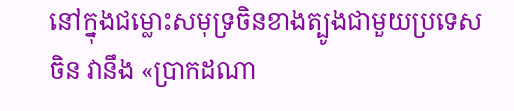នៅក្នុងជម្លោះសមុទ្រចិនខាងត្បូងជាមួយប្រទេសចិន វានឹង «ប្រាកដណា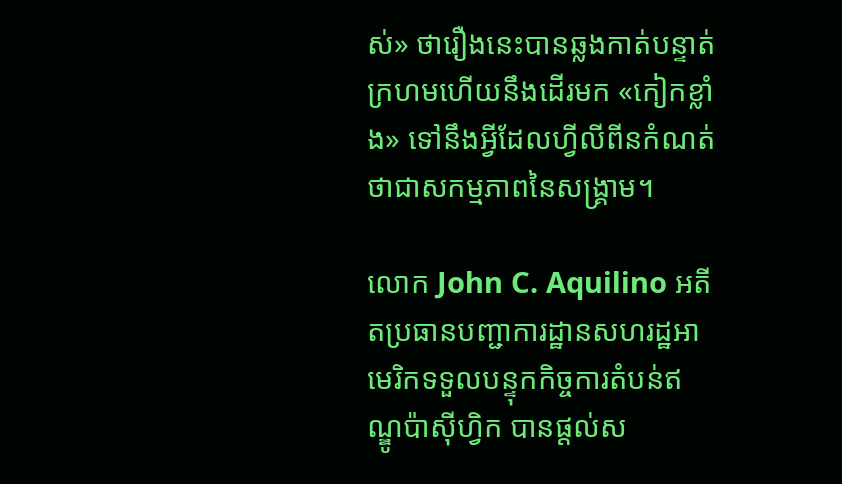ស់» ថារឿងនេះបានឆ្លងកាត់បន្ទាត់ក្រហមហើយនឹងដើរមក «កៀកខ្លាំង» ទៅនឹងអ្វីដែលហ្វីលីពីនកំណត់ថាជាសកម្មភាពនៃសង្រ្គាម។

លោក John C. Aquilino អតីតប្រធានបញ្ជាការដ្ឋានសហរដ្ឋអាមេរិកទទួលបន្ទុកកិច្ចការតំបន់ឥណ្ឌូប៉ាស៊ីហ្វិក បានផ្តល់ស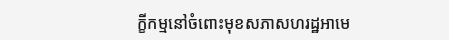ក្ខីកម្មនៅចំពោះមុខសភាសហរដ្ឋអាមេ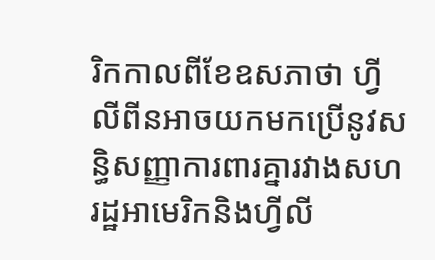រិកកាលពីខែឧសភាថា ហ្វីលីពីនអាចយកមកប្រើនូវសន្ធិសញ្ញាការពារគ្នារវាងសហរដ្ឋអាមេរិកនិងហ្វីលី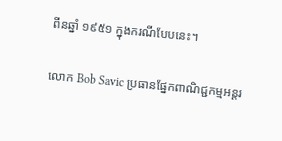ពីនឆ្នាំ ១៩៥១ ក្នុងករណីបែបនេះ។

លោក Bob Savic ប្រធានផ្នែកពាណិជ្ជកម្មអន្តរ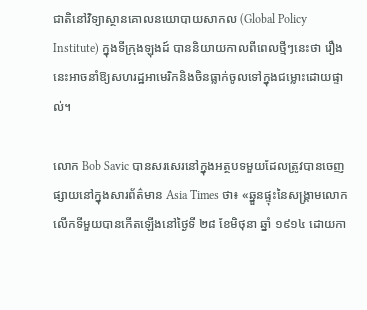ជាតិនៅវិទ្យាស្ថានគោលនយោបាយសាកល (Global Policy Institute) ក្នុងទីក្រុងឡុងដ៍ បាននិយាយកាលពីពេលថ្មីៗនេះថា រឿងនេះអាចនាំឱ្យសហរដ្ឋអាមេរិកនិងចិនធ្លាក់ចូលទៅក្នុងជម្លោះដោយផ្ទាល់។

លោក Bob Savic បានសរសេរនៅក្នុងអត្ថបទមួយដែលត្រូវបានចេញផ្សាយនៅក្នុងសារព័ត៌មាន Asia Times ថា៖ «ឆ្នួនផ្ទុះនៃសង្រ្គាមលោកលើកទីមួយបានកើតឡើងនៅថ្ងៃទី ២៨ ខែមិថុនា ឆ្នាំ ១៩១៤ ដោយកា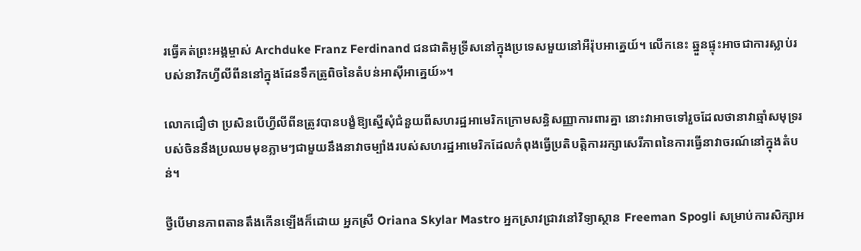រធ្វើគត់ព្រះអង្គម្ចាស់ Archduke Franz Ferdinand ជនជាតិអូទ្រីសនៅក្នុងប្រទេសមួយនៅអឺរ៉ុបអាគ្នេយ៍។ លើកនេះ ឆ្នួនផ្ទុះអាចជាការស្លាប់របស់នាវិកហ្វីលីពីននៅក្នុងដែនទឹកត្រូពិចនៃតំបន់អាស៊ីអាគ្នេយ៍»។

លោកជឿថា ប្រសិនបើហ្វីលីពីនត្រូវបានបង្ខំឱ្យស្នើសុំជំនួយពីសហរដ្ឋអាមេរិកក្រោមសន្ធិសញ្ញាការពារគ្នា នោះវាអាចទៅរួចដែលថានាវាឆ្មាំសមុទ្ររបស់ចិននឹងប្រឈមមុខភ្លាមៗជាមួយនឹងនាវាចម្បាំងរបស់សហរដ្ឋអាមេរិកដែលកំពុងធ្វើប្រតិបត្តិការរក្សាសេរីភាពនៃការធ្វើនាវាចរណ៍នៅក្នុងតំបន់។

ថ្វីបើមានភាពតានតឹងកើនឡើងក៏ដោយ អ្នកស្រី Oriana Skylar Mastro អ្នកស្រាវជ្រាវនៅវិទ្យាស្ថាន Freeman Spogli សម្រាប់ការសិក្សាអ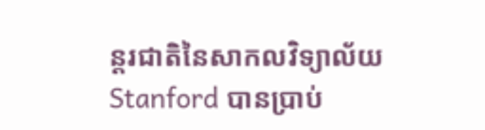ន្តរជាតិនៃសាកលវិទ្យាល័យ Stanford បានប្រាប់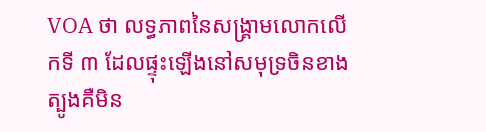VOA ថា លទ្ធភាពនៃសង្គ្រាមលោកលើកទី ៣ ដែលផ្ទុះឡើងនៅសមុទ្រចិនខាងត្បូងគឺមិន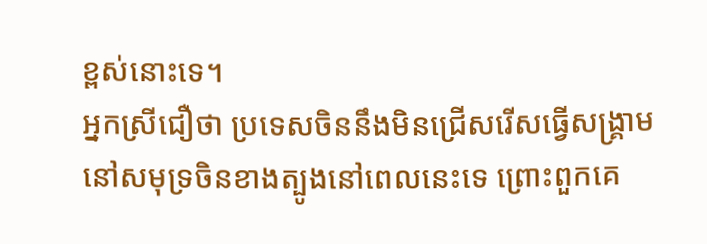ខ្ពស់នោះទេ។
អ្នកស្រីជឿថា ប្រទេសចិននឹងមិនជ្រើសរើសធ្វើសង្រ្គាមនៅសមុទ្រចិនខាងត្បូងនៅពេលនេះទេ ព្រោះពួកគេ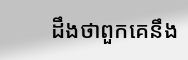ដឹងថាពួកគេនឹង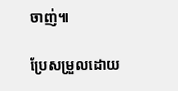ចាញ់៕

ប្រែសម្រួលដោយ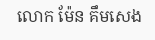លោក ម៉ែន គឹមសេង